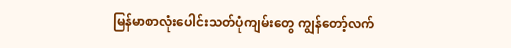မြန်မာစာလုံးပေါင်းသတ်ပုံကျမ်းတွေ ကျွန်တော့်လက်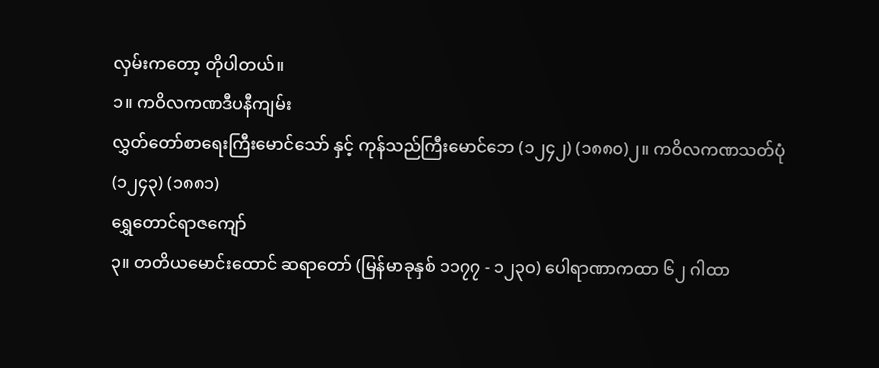လှမ်းကတော့ တိုပါတယ်။
၁။ ကဝိလကဏဒီပနီကျမ်း
လွှတ်တော်စာရေးကြီးမောင်သော် နှင့် ကုန်သည်ကြီးမောင်ဘေ (၁၂၄၂) (၁၈၈၀)၂။ ကဝိလကဏသတ်ပုံ (၁၂၄၃) (၁၈၈၁)
ရွှေတောင်ရာဇကျော်
၃။ တတိယမောင်းထောင် ဆရာတော် (မြန်မာခုနှစ် ၁၁၇၇ - ၁၂၃ဝ) ပေါရာဏာကထာ ၆၂ ဂါထာ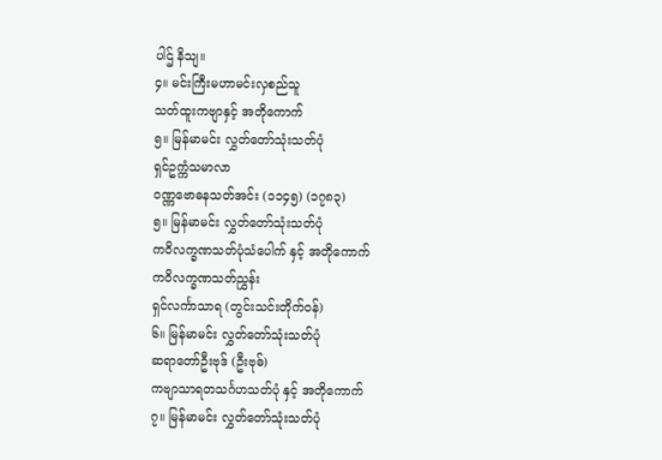ပါဌ် နိသျ။
၄။ မင်းကြီးမဟာမင်းလှစည်သူ
သတ်ထူးကဗျာနှင့် အတိုကောက်
၅။ မြန်မာမင်း လွှတ်တော်သုံးသတ်ပုံ
ရှင်ဥက္ကံသမာလာ
ဝဏ္ဏဗောဓနသတ်အင်း (၁၁၄၅) (၁၇၈၃)
၅။ မြန်မာမင်း လွှတ်တော်သုံးသတ်ပုံ
ကဝိလက္ခဏသတ်ပုံသံပေါက် နှင့် အတိုကောက်
ကဝိလက္ခဏသတ်ညွှန်း
ရှင်လင်္ကာသာရ (တွင်းသင်းတိုက်ဝန်)
၆။ မြန်မာမင်း လွှတ်တော်သုံးသတ်ပုံ
ဆရာတော်ဦးဗုဒ် (ဦးဗုဓ်)
ကဗျာသာရတသင်္ဂဟသတ်ပုံ နှင့် အတိုကောက်
၇။ မြန်မာမင်း လွှတ်တော်သုံးသတ်ပုံ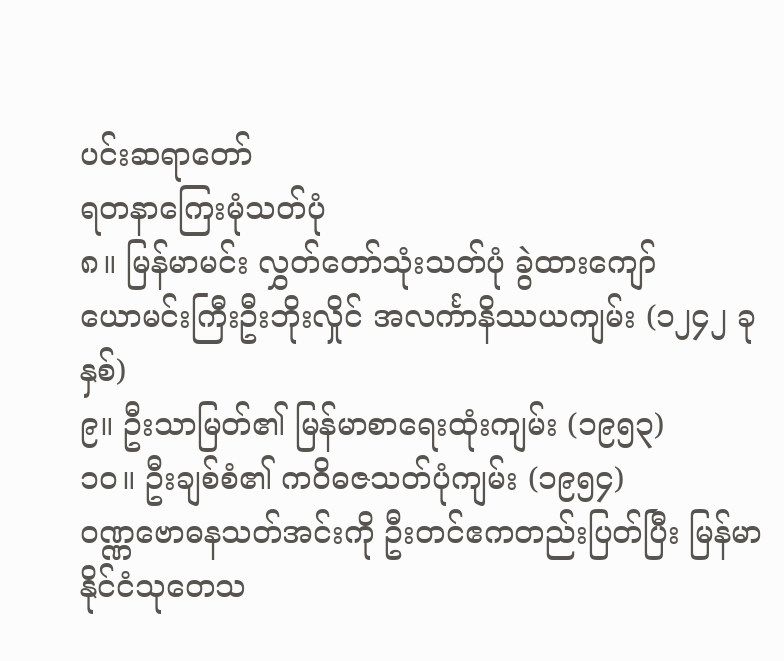ပင်းဆရာတော်
ရတနာကြေးမုံသတ်ပုံ
၈။ မြန်မာမင်း လွှတ်တော်သုံးသတ်ပုံ ခွဲထားကျော်
ယောမင်းကြီးဦးဘိုးလှိုင် အလင်္ကာနိဿယကျမ်း (၁၂၄၂ ခုနှစ်)
၉။ ဦးသာမြတ်၏ မြန်မာစာရေးထုံးကျမ်း (၁၉၅၃)
၁၀။ ဦးချစ်စံ၏ ကဝိဓဇသတ်ပုံကျမ်း (၁၉၅၄)
ဝဏ္ဏဗောဓနသတ်အင်းကို ဦးတင်ဧကတည်းပြတ်ပြီး မြန်မာနိုင်ငံသုတေသ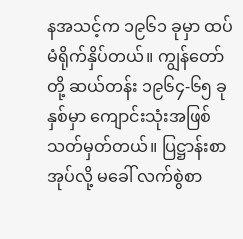နအသင့်က ၁၉၆၁ ခုမှာ ထပ်မံရိုက်နှိပ်တယ်။ ကျွန်တော်တို့ ဆယ်တန်း ၁၉၆၄-၆၅ ခုနှစ်မှာ ကျောင်းသုံးအဖြစ် သတ်မှတ်တယ်။ ပြဋ္ဌာန်းစာအုပ်လို့ မခေါ် လက်စွဲစာ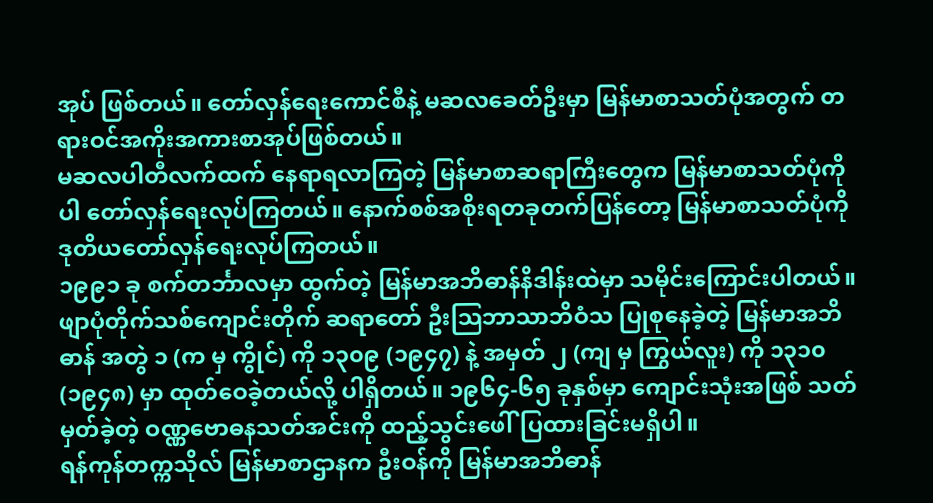အုပ် ဖြစ်တယ်။ တော်လှန်ရေးကောင်စီနဲ့ မဆလခေတ်ဦးမှာ မြန်မာစာသတ်ပုံအတွက် တရားဝင်အကိုးအကားစာအုပ်ဖြစ်တယ်။
မဆလပါတီလက်ထက် နေရာရလာကြတဲ့ မြန်မာစာဆရာကြီးတွေက မြန်မာစာသတ်ပုံကိုပါ တော်လှန်ရေးလုပ်ကြတယ်။ နောက်စစ်အစိုးရတခုတက်ပြန်တော့ မြန်မာစာသတ်ပုံကို ဒုတိယတော်လှန်ရေးလုပ်ကြတယ်။
၁၉၉၁ ခု စက်တင်္ဘာလမှာ ထွက်တဲ့ မြန်မာအဘိဓာန်နိဒါန်းထဲမှာ သမိုင်းကြောင်းပါတယ်။
ဖျာပုံတိုက်သစ်ကျောင်းတိုက် ဆရာတော် ဦးသြဘာသာဘိဝံသ ပြုစုနေခဲ့တဲ့ မြန်မာအဘိဓာန် အတွဲ ၁ (က မှ ကွိုင်) ကို ၁၃၀၉ (၁၉၄၇) နဲ့ အမှတ် ၂ (ကျ မှ ကြွယ်လူး) ကို ၁၃၁၀ (၁၉၄၈) မှာ ထုတ်ဝေခဲ့တယ်လို့ ပါရှိတယ်။ ၁၉၆၄-၆၅ ခုနှစ်မှာ ကျောင်းသုံးအဖြစ် သတ်မှတ်ခဲ့တဲ့ ဝဏ္ဏဗောဓနသတ်အင်းကို ထည့်သွင်းဖေါ်ပြထားခြင်းမရှိပါ။
ရန်ကုန်တက္ကသိုလ် မြန်မာစာဌာနက ဦးဝန်ကို မြန်မာအဘိဓာန်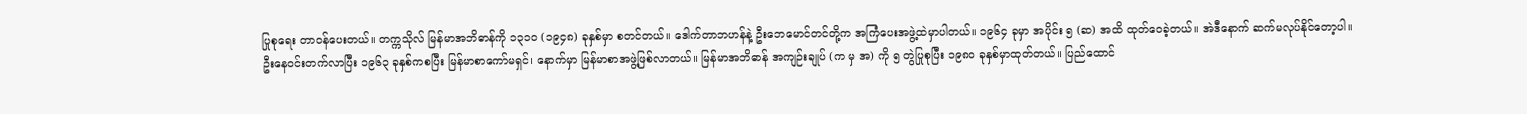ပြုစုရေး တာဝန်ပေးတယ်။ တက္ကသိုလ် မြန်မာအဘိဓာန်ကို ၁၃၁၀ (၁၉၄၈) ခုနှစ်မှာ စတင်တယ်။ ဒေါက်တာဘဟန်နဲ့ ဦးဘေမောင်တင်တို့က အကြံပေးအဖွဲ့ထဲမှာပါတယ်။ ၁၉၆၄ ခုမှာ အပိုင်း ၅ (ဆ) အထိ ထုတ်ဝေခဲ့တယ်။ အဲဒီနောက် ဆက်မလုပ်နိုင်တော့ပါ။
ဦးနေဝင်းတက်လာပြီး ၁၉၆၃ ခုနှစ်ကစပြီး မြန်မာစာကော်မရှင်၊ နောက်မှာ မြန်မာစာအဖွဲ့ဖြစ်လာတယ်။ မြန်မာအဘိဓာန် အကျဉ်းချုပ် (က မှ အ) ကို ၅ တွဲပြုစုပြီး ၁၉၈၀ ခုနှစ်မှာထုတ်တယ်။ ပြည်ထောင်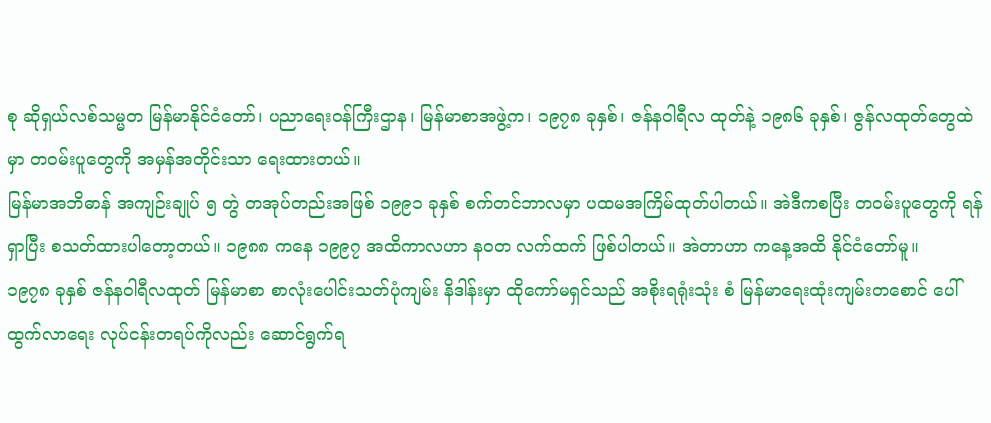စု ဆိုရှယ်လစ်သမ္မတ မြန်မာနိုင်ငံတော်၊ ပညာရေးဝန်ကြီးဌာန၊ မြန်မာစာအဖွဲ့က၊ ၁၉၇၈ ခုနှစ်၊ ဇန်နဝါရီလ ထုတ်နဲ့ ၁၉၈၆ ခုနှစ်၊ ဇွန်လထုတ်တွေထဲမှာ တဝမ်းပူတွေကို အမှန်အတိုင်းသာ ရေးထားတယ်။
မြန်မာအဘိဓာန် အကျဉ်းချုပ် ၅ တွဲ တအုပ်တည်းအဖြစ် ၁၉၉၁ ခုနှစ် စက်တင်ဘာလမှာ ပထမအကြိမ်ထုတ်ပါတယ်။ အဲဒီကစပြီး တဝမ်းပူတွေကို ရန်ရှာပြီး စသတ်ထားပါတော့တယ်။ ၁၉၈၈ ကနေ ၁၉၉၇ အထိကာလဟာ နဝတ လက်ထက် ဖြစ်ပါတယ်။ အဲတာဟာ ကနေ့အထိ နိုင်ငံတော်မူ။
၁၉၇၈ ခုနှစ် ဇန်နဝါရီလထုတ် မြန်မာစာ စာလုံးပေါင်းသတ်ပုံကျမ်း နိဒါန်းမှာ ထိုကော်မရှင်သည် အစိုးရရုံးသုံး စံ မြန်မာရေးထုံးကျမ်းတစောင် ပေါ်ထွက်လာရေး လုပ်ငန်းတရပ်ကိုလည်း ဆောင်ရွက်ရ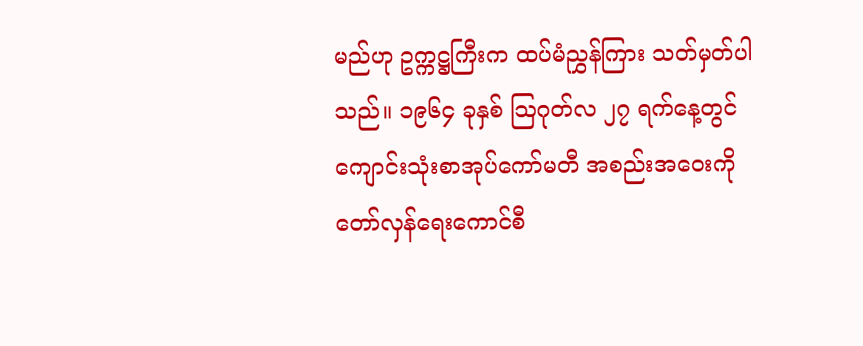မည်ဟု ဥက္ကဋ္ဌကြီးက ထပ်မံညွှန်ကြား သတ်မှတ်ပါသည်။ ၁၉၆၄ ခုနှစ် သြဂုတ်လ ၂၇ ရက်နေ့တွင် ကျောင်းသုံးစာအုပ်ကော်မတီ အစည်းအဝေးကို တော်လှန်ရေးကောင်စီ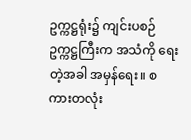ဥက္ကဋ္ဌရုံး၌ ကျင်းပစဉ် ဥက္ကဋ္ဌကြီးက အသံကို ရေးတဲ့အခါ အမှန်ရေး။ စကားတလုံး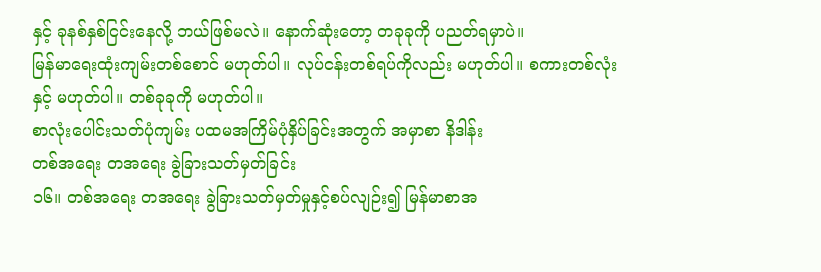နှင့် ခုနစ်နှစ်ငြင်းနေလို့ ဘယ်ဖြစ်မလဲ။ နောက်ဆုံးတော့ တခုခုကို ပညတ်ရမှာပဲ။
မြန်မာရေးထုံးကျမ်းတစ်စောင် မဟုတ်ပါ။ လုပ်ငန်းတစ်ရပ်ကိုလည်း မဟုတ်ပါ။ စကားတစ်လုံးနှင့် မဟုတ်ပါ။ တစ်ခုခုကို မဟုတ်ပါ။
စာလုံးပေါင်းသတ်ပုံကျမ်း ပထမအကြိမ်ပုံနှိပ်ခြင်းအတွက် အမှာစာ နိဒါန်း
တစ်အရေး တအရေး ခွဲခြားသတ်မှတ်ခြင်း
၁၆။ တစ်အရေး တအရေး ခွဲခြားသတ်မှတ်မှုနှင့်စပ်လျဉ်း၍ မြန်မာစာအ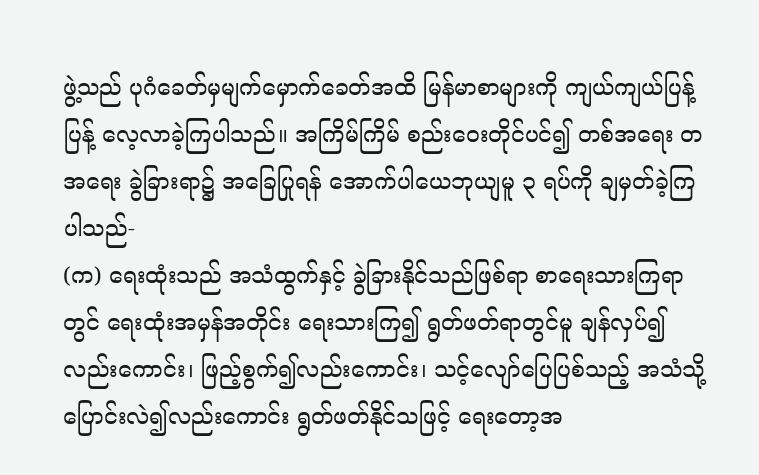ဖွဲ့သည် ပုဂံခေတ်မှမျက်မှောက်ခေတ်အထိ မြန်မာစာများကို ကျယ်ကျယ်ပြန့်ပြန့် လေ့လာခဲ့ကြပါသည်။ အကြိမ်ကြိမ် စည်းဝေးတိုင်ပင်၍ တစ်အရေး တအရေး ခွဲခြားရာ၌ အခြေပြုရန် အောက်ပါယေဘုယျမူ ၃ ရပ်ကို ချမှတ်ခဲ့ကြပါသည်-
(က) ရေးထုံးသည် အသံထွက်နှင့် ခွဲခြားနိုင်သည်ဖြစ်ရာ စာရေးသားကြရာတွင် ရေးထုံးအမှန်အတိုင်း ရေးသားကြ၍ ရွတ်ဖတ်ရာတွင်မူ ချန်လှပ်၍လည်းကောင်း၊ ဖြည့်စွက်၍လည်းကောင်း၊ သင့်လျော်ပြေပြစ်သည့် အသံသို့ ပြောင်းလဲ၍လည်းကောင်း ရွတ်ဖတ်နိုင်သဖြင့် ရေးတော့အ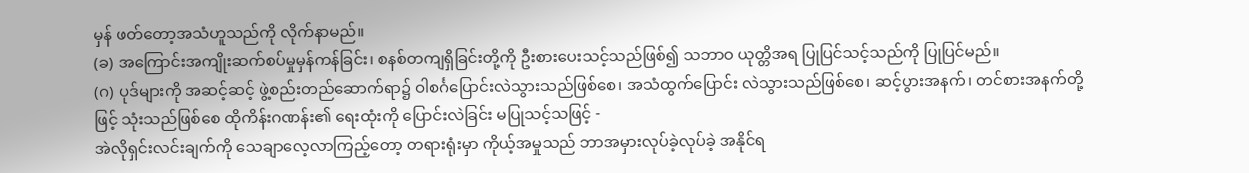မှန် ဖတ်တော့အသံဟူသည်ကို လိုက်နာမည်။
(ခ) အကြောင်းအကျိုးဆက်စပ်မှုမှန်ကန်ခြင်း၊ စနစ်တကျရှိခြင်းတို့ကို ဦးစားပေးသင့်သည်ဖြစ်၍ သဘာဝ ယုတ္တိအရ ပြုပြင်သင့်သည်ကို ပြုပြင်မည်။
(ဂ) ပုဒ်များကို အဆင့်ဆင့် ဖွဲ့စည်းတည်ဆောက်ရာ၌ ဝါစင်္ဂပြောင်းလဲသွားသည်ဖြစ်စေ၊ အသံထွက်ပြောင်း လဲသွားသည်ဖြစ်စေ၊ ဆင့်ပွားအနက်၊ တင်စားအနက်တို့ဖြင့် သုံးသည်ဖြစ်စေ ထိုကိန်းဂဏန်း၏ ရေးထုံးကို ပြောင်းလဲခြင်း မပြုသင့်သဖြင့် -
အဲလိုရှင်းလင်းချက်ကို သေချာလေ့လာကြည့်တော့ တရားရုံးမှာ ကိုယ့်အမှုသည် ဘာအမှားလုပ်ခဲ့လုပ်ခဲ့ အနိုင်ရ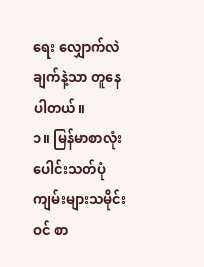ရေး လျှောက်လဲချက်နဲ့သာ တူနေပါတယ်။
၁။ မြန်မာစာလုံးပေါင်းသတ်ပုံကျမ်းများသမိုင်းဝင် စာ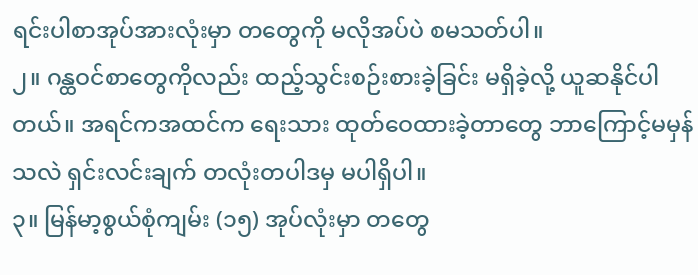ရင်းပါစာအုပ်အားလုံးမှာ တတွေကို မလိုအပ်ပဲ စမသတ်ပါ။
၂။ ဂန္ထဝင်စာတွေကိုလည်း ထည့်သွင်းစဉ်းစားခဲ့ခြင်း မရှိခဲ့လို့ ယူဆနိုင်ပါတယ်။ အရင်ကအထင်က ရေးသား ထုတ်ဝေထားခဲ့တာတွေ ဘာကြောင့်မမှန်သလဲ ရှင်းလင်းချက် တလုံးတပါဒမှ မပါရှိပါ။
၃။ မြန်မာ့စွယ်စုံကျမ်း (၁၅) အုပ်လုံးမှာ တတွေ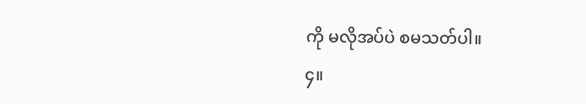ကို မလိုအပ်ပဲ စမသတ်ပါ။
၄။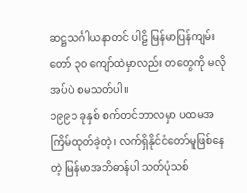ဆဋ္ဌသင်္ဂါယနာတင် ပါဠိ မြန်မာပြန်ကျမ်းတော် ၃၀ ကျော်ထဲမှာလည်း တတွေကို မလိုအပ်ပဲ စမသတ်ပါ။
၁၉၉၁ ခုနှစ် စက်တင်ဘာလမှာ ပထမအကြိမ်ထုတ်ခဲ့တဲ့၊ လက်ရှိနိုင်ငံတော်မူဖြစ်နေတဲ့ မြန်မာအဘိဓာန်ပါ သတ်ပုံသစ်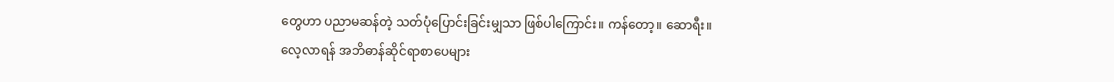တွေဟာ ပညာမဆန်တဲ့ သတ်ပုံပြောင်းခြင်းမျှသာ ဖြစ်ပါကြောင်း။ ကန်တော့။ ဆောရီး။
လေ့လာရန် အဘိဓာန်ဆိုင်ရာစာပေများ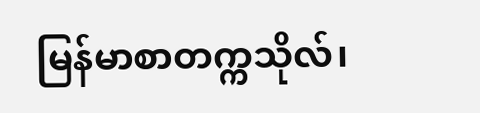မြန်မာစာတက္ကသိုလ်၊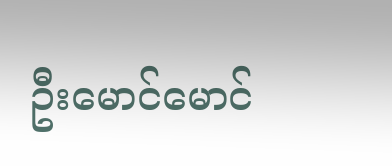ဦးမောင်မောင်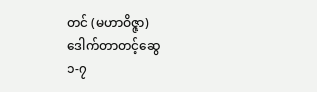တင် (မဟာဝိဇ္ဇာ)
ဒေါက်တာတင့်ဆွေ
၁-၇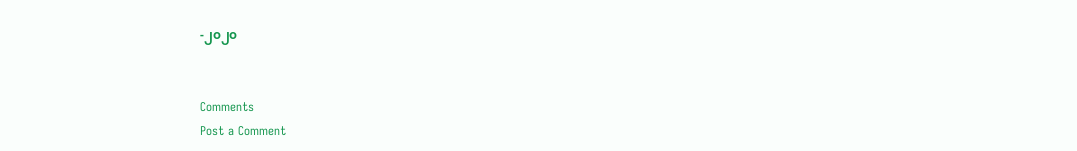-၂၀၂၀


Comments
Post a Comment